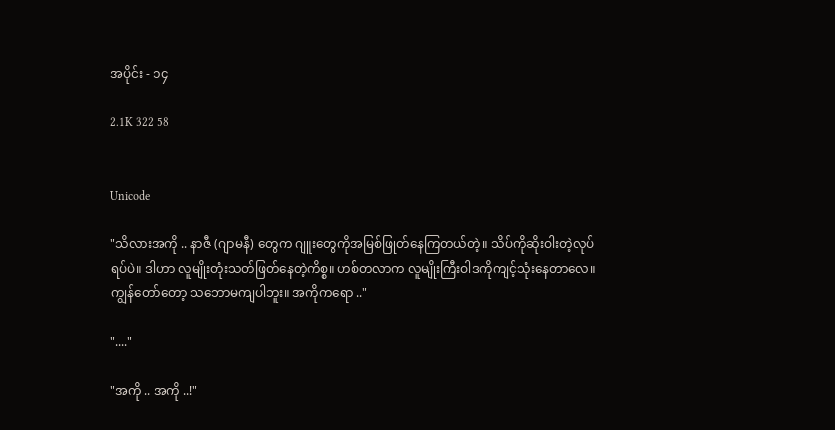အပိုင်း - ၁၄

2.1K 322 58


Unicode

"သိလားအကို .. နာဇီ (ဂျာမနီ) တွေက ဂျူးတွေကိုအမြစ်ဖြုတ်နေကြတယ်တဲ့။ သိပ်ကိုဆိုးဝါးတဲ့လုပ်ရပ်ပဲ။ ဒါဟာ လူမျိုးတုံးသတ်ဖြတ်နေတဲ့ကိစ္စ။ ဟစ်တလာက လူမျိုးကြီးဝါဒကိုကျင့်သုံးနေတာလေ။ ကျွန်တော်တော့ သဘောမကျပါဘူး။ အကိုကရော .."

"...."

"အကို .. အကို ..!"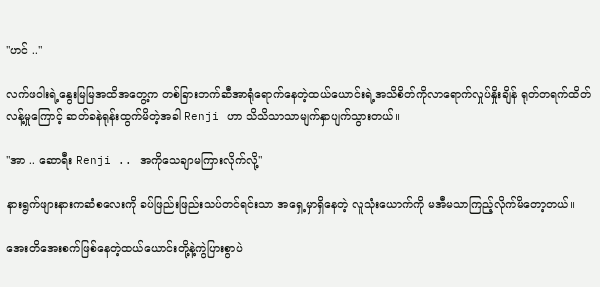"ဟင် .."

လက်ဖဝါးရဲ့နွေးမြမြအထိအတွေ့က တစ်ခြားဘက်ဆီအာရုံရောက်နေတဲ့ထယ်ယောင်းရဲ့အသိစိတ်ကိုလာရောက်လှုပ်နှိုးချိန် ရုတ်တရက်ထိတ်လန့်မှုကြောင့် ဆတ်ခနဲရုန်းထွက်မိတဲ့အခါ Renji ဟာ သိသိသာသာမျက်နှာပျက်သွားတယ်။

"အာ .. ဆောရီး Renji .. အကိုသေချာမကြားလိုက်လို့"

နားရွက်ဖျားနားကဆံစလေးကို ခပ်ဖြည်းဖြည်းသပ်တင်ရင်းသာ အရှေ့မှာရှိနေတဲ့ လူသုံးယောက်ကို မအီမသာကြည့်လိုက်မိတော့တယ်။

အေးတိအေးစက်ဖြစ်နေတဲ့ထယ်ယောင်းတို့နဲ့ကွဲပြားစွာပဲ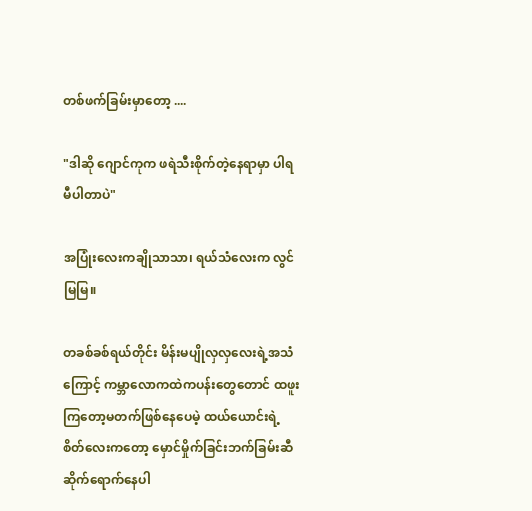တစ်ဖက်ခြမ်းမှာတော့ ....

"ဒါဆို ဂျောင်ကုက ဖရဲသီးစိုက်တဲ့နေရာမှာ ပါရမီပါတာပဲ"

အပြုံးလေးကချိုသာသာ၊ ရယ်သံလေးက လွင်မြမြ။

တခစ်ခစ်ရယ်တိုင်း မိန်းမပျိုလှလှလေးရဲ့အသံကြောင့် ကမ္ဘာလောကထဲကပန်းတွေတောင် ထဖူးကြတော့မတက်ဖြစ်နေပေမဲ့ ထယ်ယောင်းရဲ့စိတ်လေးကတော့ မှောင်မှိုက်ခြင်းဘက်ခြမ်းဆီ ဆိုက်ရောက်နေပါ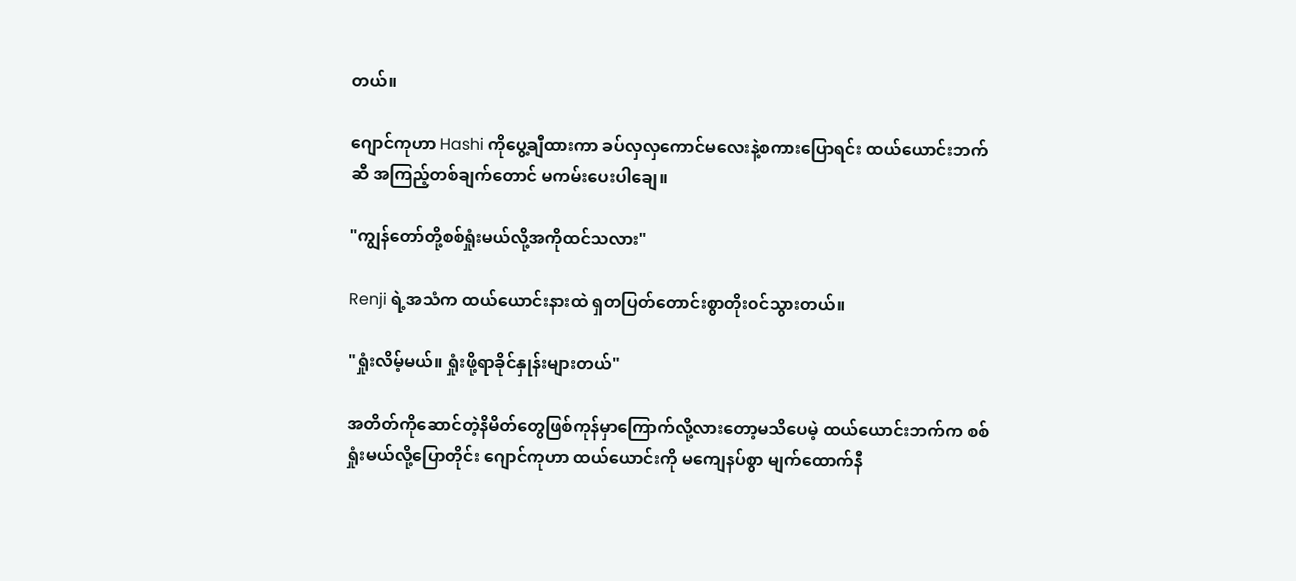တယ်။

ဂျောင်ကုဟာ Hashi ကိုပွေ့ချီထားကာ ခပ်လှလှကောင်မလေးနဲ့စကားပြောရင်း ထယ်ယောင်းဘက်ဆီ အကြည့်တစ်ချက်တောင် မကမ်းပေးပါချေ။

"ကျွန်တော်တို့စစ်ရှုံးမယ်လို့အကိုထင်သလား"

Renji ရဲ့အသံက ထယ်ယောင်းနားထဲ ရှတပြတ်တောင်းစွာတိုး၀င်သွားတယ်။

"ရှုံးလိမ့်မယ်။ ရှုံးဖို့ရာခိုင်နှုန်းများတယ်"

အတိတ်ကိုဆောင်တဲ့နိမိတ်တွေဖြစ်ကုန်မှာကြောက်လို့လားတော့မသိပေမဲ့ ထယ်ယောင်းဘက်က စစ်ရှုံးမယ်လို့ပြောတိုင်း ဂျောင်ကုဟာ ထယ်ယောင်းကို မကျေနပ်စွာ မျက်ထောက်နီ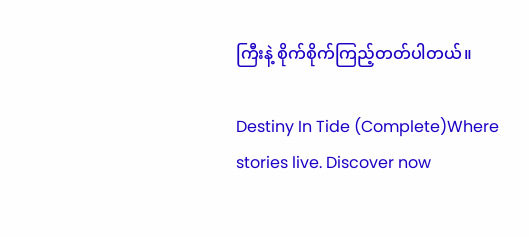ကြီးနဲ့ စိုက်စိုက်ကြည့်တတ်ပါတယ်။

Destiny In Tide (Complete)Where stories live. Discover now